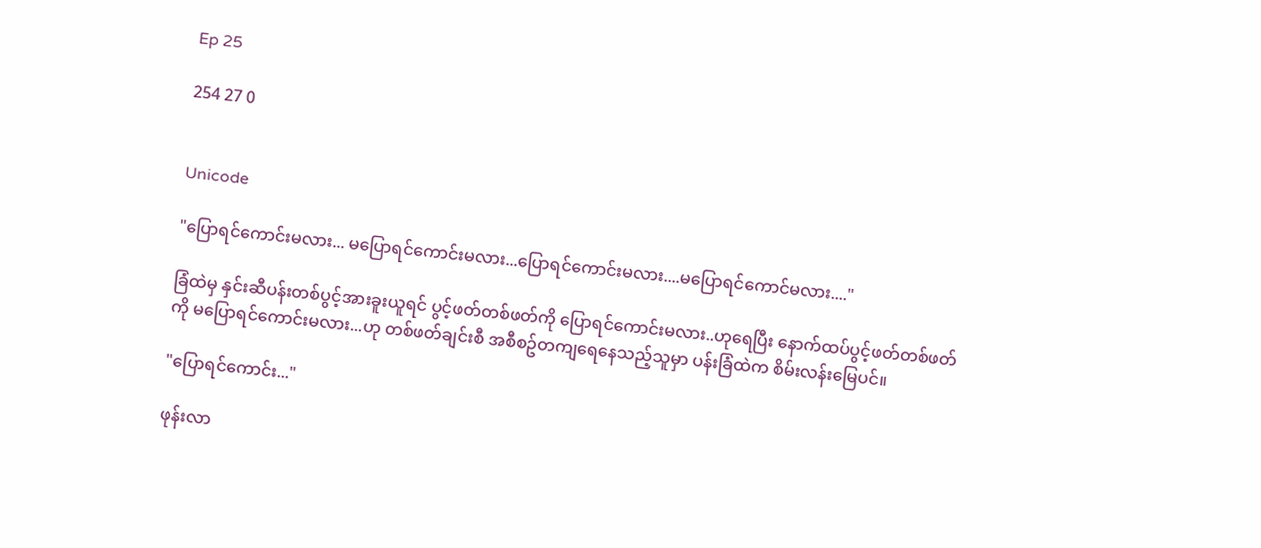Ep 25

254 27 0


Unicode

"ပြောရင်ကောင်းမလား... မပြောရင်ကောင်းမလား...ပြောရင်ကောင်းမလား....မပြောရင်ကောင်မလား...."

ခြံထဲမှ နှင်းဆီပန်းတစ်ပွင့်အားခူးယူရင် ပွင့်ဖတ်တစ်ဖတ်ကို ပြောရင်ကောင်းမလား..ဟုရေပြီး နောက်ထပ်ပွင့်ဖတ်တစ်ဖတ်ကို မပြောရင်ကောင်းမလား...ဟု တစ်ဖတ်ချင်းစီ အစီစဥ်တကျရေနေသည့်သူမှာ ပန်းခြံထဲက စိမ်းလန်းမြေပင်။

"ပြောရင်ကောင်း..."

ဖုန်း‌လာ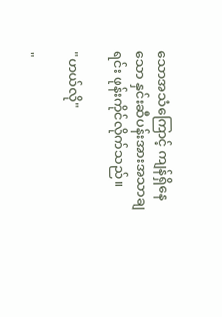သောအသံကြောင့် ကျန်ရှိနေသော နှင်းဆီပန်းအားအသာချရင်း ဖုန်းကိုင်လိုက်သည်။

"ဟယ်လို"

"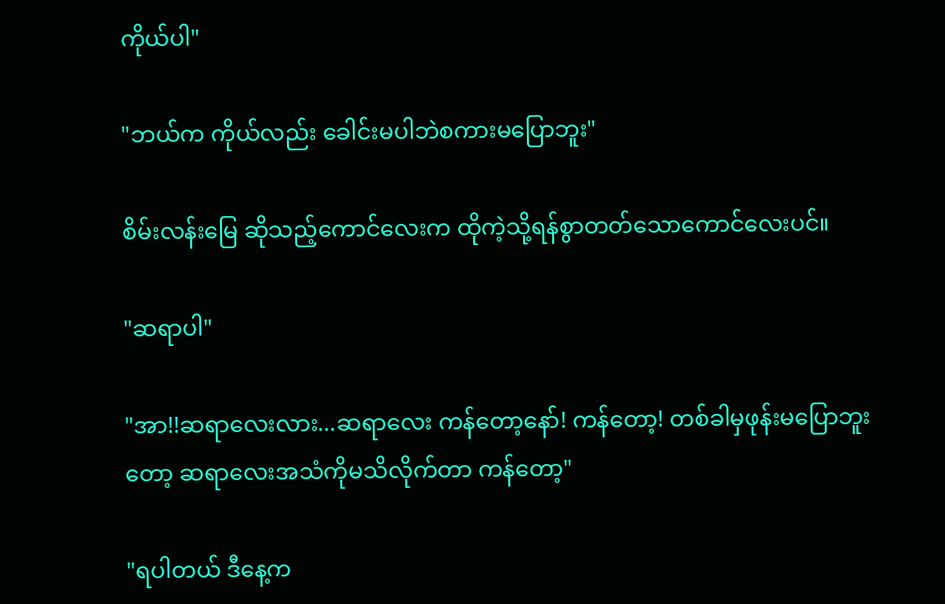ကိုယ်ပါ"

"ဘယ်က ကိုယ်လည်း ခေါင်းမပါဘဲစကားမပြောဘူး"

စိမ်းလန်းမြေ ဆိုသည့်ကောင်လေးက ထိုကဲ့သို့ရန်စွာတတ်သောကောင်လေးပင်။

"ဆရာပါ"

"အာ!!ဆရာလေးလား...ဆရာလေး ကန်တော့‌နော်! ကန်တော့! တစ်ခါမှဖုန်းမပြောဘူးတော့ ဆရာလေးအသံကိုမသိလိုက်တာ ကန်တော့"

"ရပါတယ် ဒီနေ့က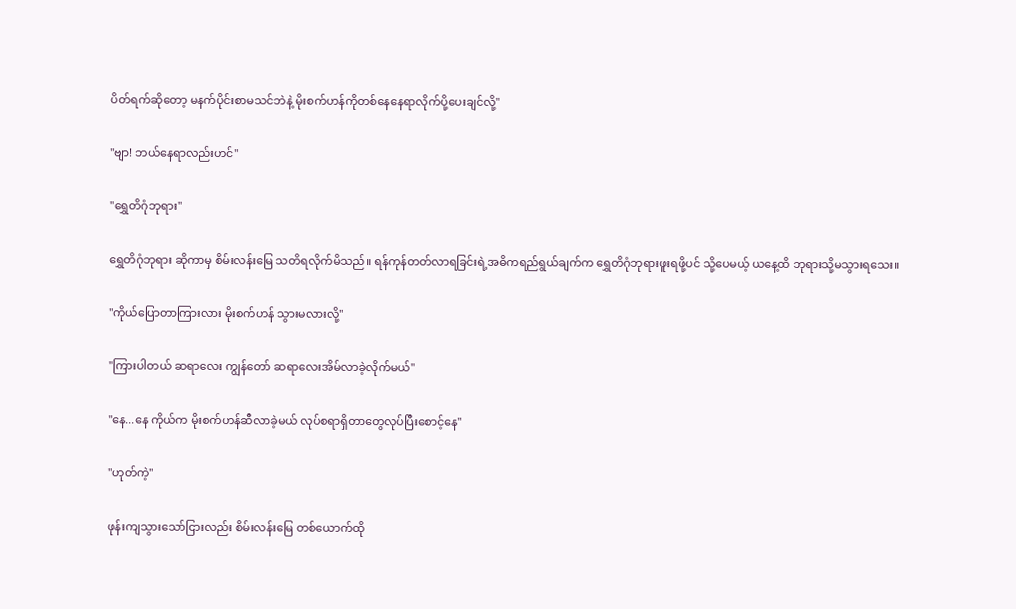ပိတ်ရက်ဆို‌တော့ မနက်ပိုင်းစာမသင်ဘဲနဲ့ မိုးစက်ဟန်ကိုတစ်နေနေရာလိုက်ပို့ပေးချင်လို့"

"ဗျာ! ဘယ်နေရာလည်းဟင်"

"ရွှေတိဂုံဘုရား"

ရွှေတိဂုံဘုရား ဆိုကာမှ စိမ်းလန်းမြေ သတိရလိုက်မိသည်။ ရန်ကုန်တတ်လာရခြင်းရဲ့အဓိကရည်ရွယ်ချက်က ရွှေတိဂုံဘုရားဖူးရဖို့ပင် သို့ပေမယ့် ယနေ့ထိ ဘုရားသို့မသွားရသေး။

"ကိုယ်ပြောတာကြားလား မိုးစက်ဟန် သွားမလားလို့"

"ကြားပါတယ် ဆရာလေး ကျွန်တော် ဆရာလေးအိမ်လာခဲ့လိုက်မယ်"

"နေ...နေ ကိုယ်က မိုးစက်ဟန်ဆီလာခဲ့မယ် လုပ်စရာရှိတာတွေလုပ်ပြီးစောင့်နေ"

"ဟုတ်ကဲ့"

ဖုန်းကျသွားသော်ငြားလည်း စိမ်းလန်းမြေ တစ်ယောက်ထို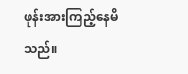ဖုန်းအားကြည့်နေမိသည်။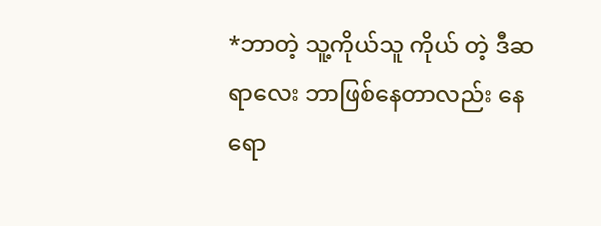*ဘာတဲ့ သူ့ကိုယ်သူ ကိုယ် တဲ့ ဒီဆရာလေး ဘာဖြစ်နေတာလည်း နေရော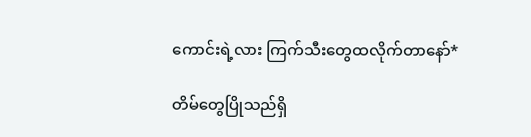ကောင်းရဲ့လား ကြက်သီးတွေထလိုက်တာနော်*

တိမ်တွေပြိုသည်ရှိ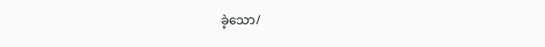ခဲ့သော/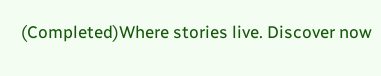(Completed)Where stories live. Discover now